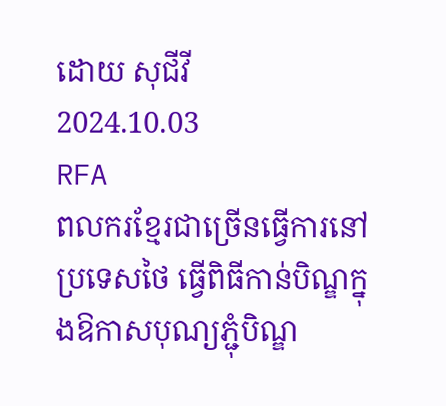ដោយ សុជីវី
2024.10.03
RFA
ពលករខ្មែរជាច្រើនធ្វើការនៅប្រទេសថៃ ធ្វើពិធីកាន់បិណ្ឌក្នុងឱកាសបុណ្យភ្ជុំបិណ្ឌ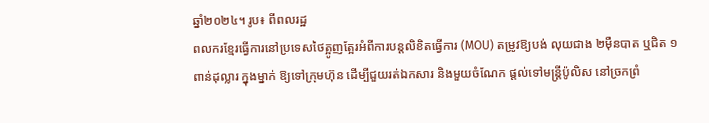ឆ្នាំ២០២៤។ រូប៖ ពីពលរដ្ឋ
ពលករខ្មែរធ្វើការនៅប្រទេសថៃត្អូញត្អែរអំពីការបន្តលិខិតធ្វើការ (MOU) តម្រូវឱ្យបង់ លុយជាង ២ម៉ឺនបាត ឬជិត ១ពាន់ដុល្លារ ក្នុងម្នាក់ ឱ្យទៅក្រុមហ៊ុន ដើម្បីជួយរត់ឯកសារ និងមួយចំណែក ផ្ដល់ទៅមន្ត្រីប៉ូលិស នៅច្រកព្រំ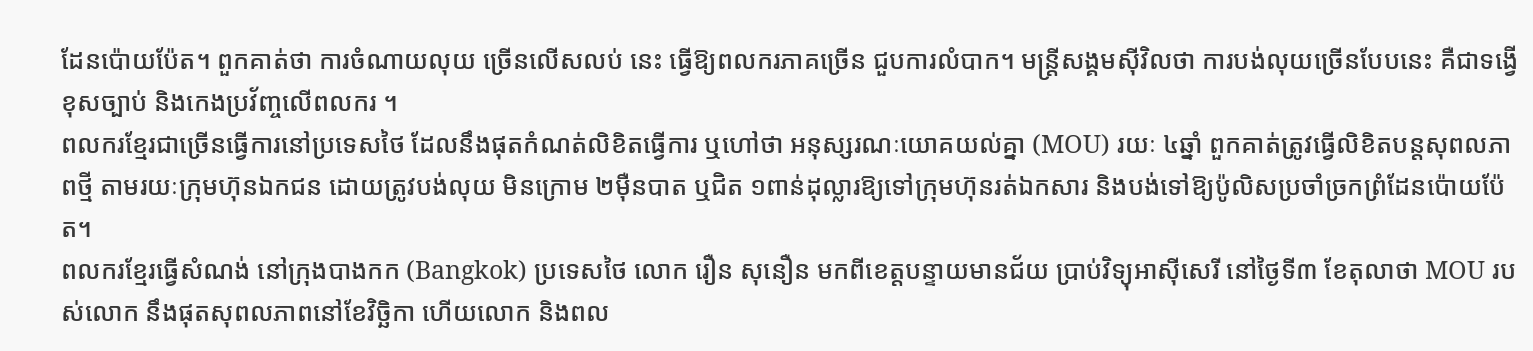ដែនប៉ោយប៉ែត។ ពួកគាត់ថា ការចំណាយលុយ ច្រើនលើសលប់ នេះ ធ្វើឱ្យពលករភាគច្រើន ជួបការលំបាក។ មន្ត្រីសង្គមស៊ីវិលថា ការបង់លុយច្រើនបែបនេះ គឺជាទង្វើខុសច្បាប់ និងកេងប្រវ័ញ្ចលើពលករ ។
ពលករខ្មែរជាច្រើនធ្វើការនៅប្រទេសថៃ ដែលនឹងផុតកំណត់លិខិតធ្វើការ ឬហៅថា អនុស្សរណៈយោគយល់គ្នា (MOU) រយៈ ៤ឆ្នាំ ពួកគាត់ត្រូវធ្វើលិខិតបន្តសុពលភាពថ្មី តាមរយៈក្រុមហ៊ុនឯកជន ដោយត្រូវបង់លុយ មិនក្រោម ២ម៉ឺនបាត ឬជិត ១ពាន់ដុល្លារឱ្យទៅក្រុមហ៊ុនរត់ឯកសារ និងបង់ទៅឱ្យប៉ូលិសប្រចាំច្រកព្រំដែនប៉ោយប៉ែត។
ពលករខ្មែរធ្វើសំណង់ នៅក្រុងបាងកក (Bangkok) ប្រទេសថៃ លោក រឿន សុនឿន មកពីខេត្តបន្ទាយមានជ័យ ប្រាប់វិទ្យុអាស៊ីសេរី នៅថ្ងៃទី៣ ខែតុលាថា MOU របស់លោក នឹងផុតសុពលភាពនៅខែវិច្ឆិកា ហើយលោក និងពល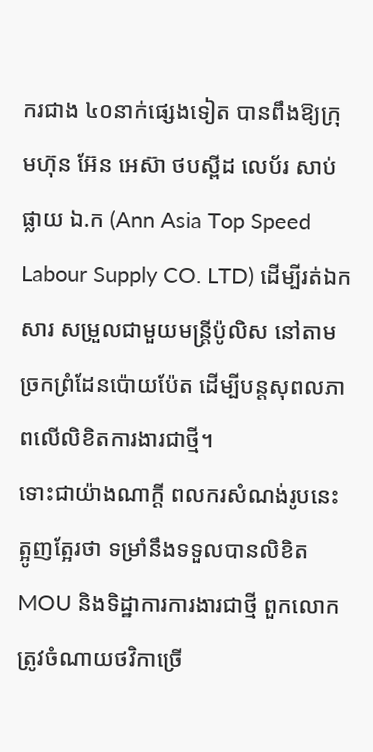ករជាង ៤០នាក់ផ្សេងទៀត បានពឹងឱ្យក្រុមហ៊ុន អ៊ែន អេស៊ា ថបស្ពីដ លេប័រ សាប់ផ្លាយ ឯ.ក (Ann Asia Top Speed Labour Supply CO. LTD) ដើម្បីរត់ឯកសារ សម្រួលជាមួយមន្ត្រីប៉ូលិស នៅតាមច្រកព្រំដែនប៉ោយប៉ែត ដើម្បីបន្តសុពលភាពលើលិខិតការងារជាថ្មី។
ទោះជាយ៉ាងណាក្ដី ពលករសំណង់រូបនេះត្អូញត្អែរថា ទម្រាំនឹងទទួលបានលិខិត MOU និងទិដ្ឋាការការងារជាថ្មី ពួកលោកត្រូវចំណាយថវិកាច្រើ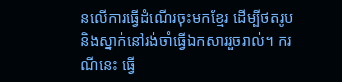នលើការធ្វើដំណើរចុះមកខ្មែរ ដើម្បីថតរូប និងស្នាក់នៅរង់ចាំធ្វើឯកសាររួចរាល់។ ករណីនេះ ធ្វើ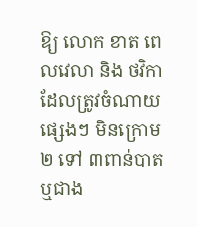ឱ្យ លោក ខាត ពេលវេលា និង ថវិកា ដែលត្រូវចំណាយផ្សេងៗ មិនក្រោម ២ ទៅ ៣ពាន់បាត ឬជាង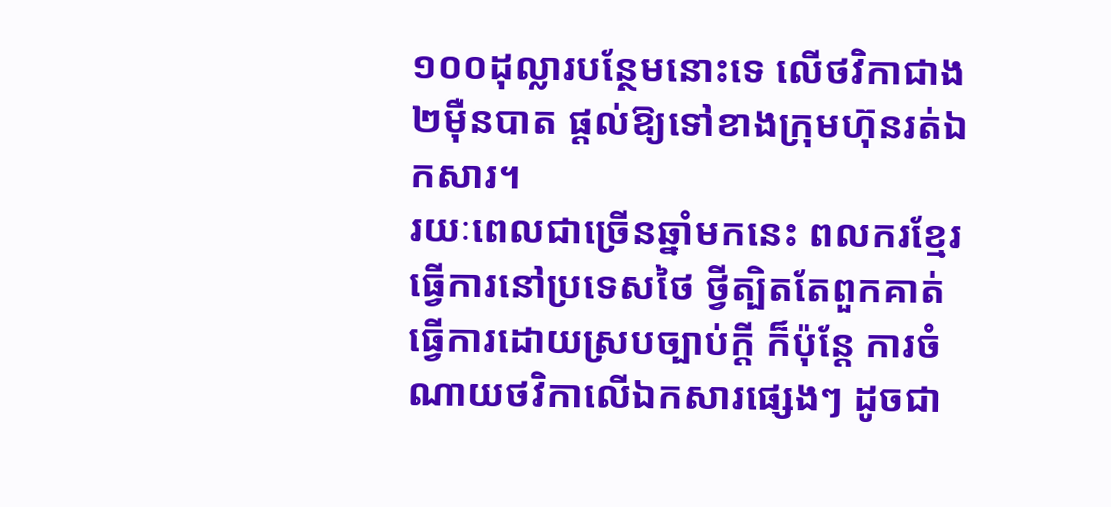១០០ដុល្លារបន្ថែមនោះទេ លើថវិកាជាង ២ម៉ឺនបាត ផ្ដល់ឱ្យទៅខាងក្រុមហ៊ុនរត់ឯកសារ។
រយៈពេលជាច្រើនឆ្នាំមកនេះ ពលករខ្មែរធ្វើការនៅប្រទេសថៃ ថ្វីត្បិតតែពួកគាត់ធ្វើការដោយស្របច្បាប់ក្ដី ក៏ប៉ុន្តែ ការចំណាយថវិកាលើឯកសារផ្សេងៗ ដូចជា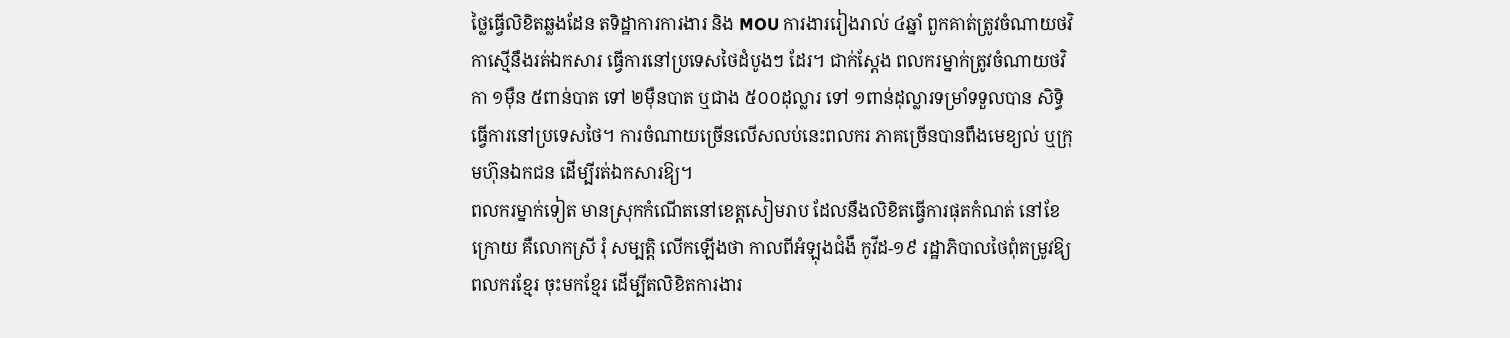ថ្លៃធ្វើលិខិតឆ្លងដែន តទិដ្ឋាការការងារ និង MOU ការងាររៀងរាល់ ៤ឆ្នាំ ពួកគាត់ត្រូវចំណាយថវិកាស្មើនឹងរត់ឯកសារ ធ្វើការនៅប្រទេសថៃដំបូងៗ ដែរ។ ជាក់ស្ដែង ពលករម្នាក់ត្រូវចំណាយថវិកា ១ម៉ឺន ៥ពាន់បាត ទៅ ២ម៉ឺនបាត ឬជាង ៥០០ដុល្លារ ទៅ ១ពាន់ដុល្លារទម្រាំទទួលបាន សិទ្ធិធ្វើការនៅប្រទេសថៃ។ ការចំណាយច្រើនលើសលប់នេះពលករ ភាគច្រើនបានពឹងមេខ្យល់ ឬក្រុមហ៊ុនឯកជន ដើម្បីរត់ឯកសារឱ្យ។
ពលករម្នាក់ទៀត មានស្រុកកំណើតនៅខេត្តសៀមរាប ដែលនឹងលិខិតធ្វើការផុតកំណត់ នៅខែក្រោយ គឺលោកស្រី រុំ សម្បត្តិ លើកឡើងថា កាលពីអំឡុងជំងឺ កូវីដ-១៩ រដ្ឋាភិបាលថៃពុំតម្រូវឱ្យពលករខ្មែរ ចុះមកខ្មែរ ដើម្បីតលិខិតការងារ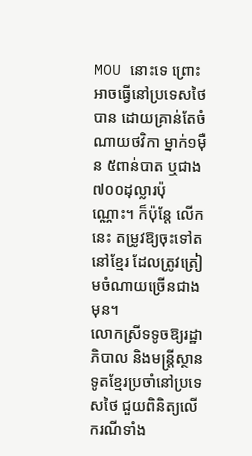MOU នោះទេ ព្រោះអាចធ្វើនៅប្រទេសថៃបាន ដោយគ្រាន់តែចំណាយថវិកា ម្នាក់១ម៉ឺន ៥ពាន់បាត ឬជាង ៧០០ដុល្លារប៉ុណ្ណោះ។ ក៏ប៉ុន្តែ លើកនេះ តម្រូវឱ្យចុះទៅត នៅខ្មែរ ដែលត្រូវត្រៀមចំណាយច្រើនជាងមុន។
លោកស្រីទទូចឱ្យរដ្ឋាភិបាល និងមន្ត្រីស្ថានទូតខ្មែរប្រចាំនៅប្រទេសថៃ ជួយពិនិត្យលើករណីទាំង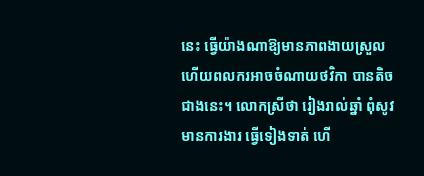នេះ ធ្វើយ៉ាងណាឱ្យមានភាពងាយស្រួល ហើយពលករអាចចំណាយថវិកា បានតិចជាងនេះ។ លោកស្រីថា រៀងរាល់ឆ្នាំ ពុំសូវមានការងារ ធ្វើទៀងទាត់ ហើ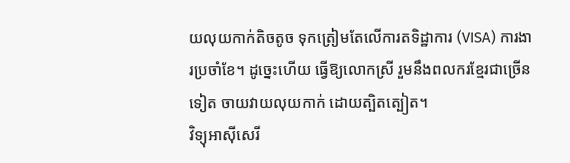យលុយកាក់តិចតូច ទុកត្រៀមតែលើការតទិដ្ឋាការ (VISA) ការងារប្រចាំខែ។ ដូច្នេះហើយ ធ្វើឱ្យលោកស្រី រួមនឹងពលករខ្មែរជាច្រើនទៀត ចាយវាយលុយកាក់ ដោយត្បិតត្បៀត។
វិទ្យុអាស៊ីសេរី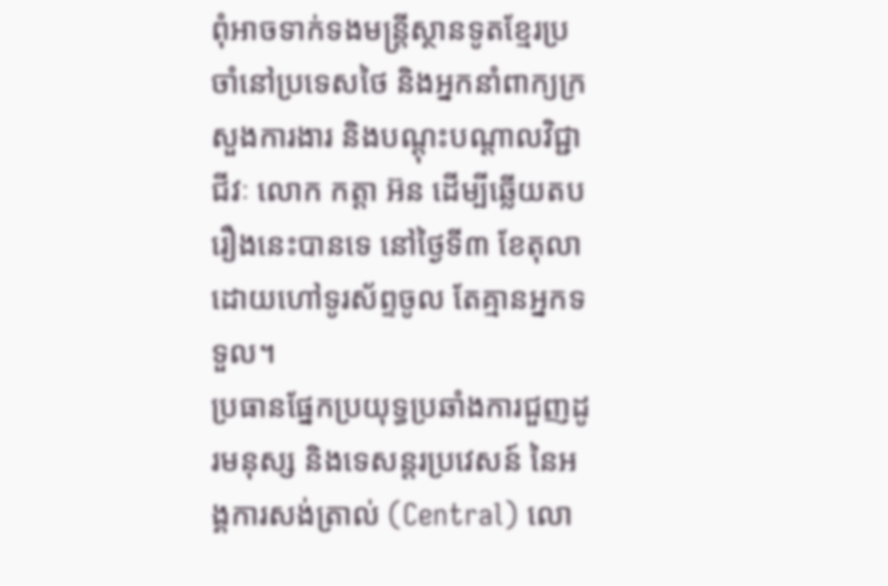ពុំអាចទាក់ទងមន្ត្រីស្ថានទូតខ្មែរប្រចាំនៅប្រទេសថៃ និងអ្នកនាំពាក្យក្រសួងការងារ និងបណ្ដុះបណ្ដាលវិជ្ជាជីវៈ លោក កត្តា អ៊ន ដើម្បីឆ្លើយតបរឿងនេះបានទេ នៅថ្ងៃទី៣ ខែតុលា ដោយហៅទូរស័ព្ទចូល តែគ្មានអ្នកទទួល។
ប្រធានផ្នែកប្រយុទ្ធប្រឆាំងការជួញដូរមនុស្ស និងទេសន្តរប្រវេសន៍ នៃអង្គការសង់ត្រាល់ (Central) លោ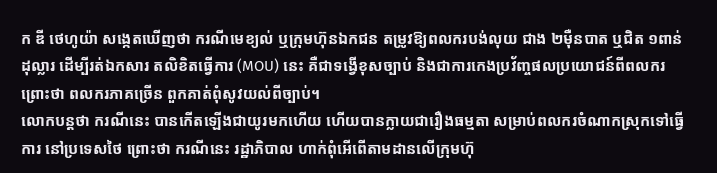ក ឌី ថេហូយ៉ា សង្កេតឃើញថា ករណីមេខ្យល់ ឬក្រុមហ៊ុនឯកជន តម្រូវឱ្យពលករបង់លុយ ជាង ២ម៉ឺនបាត ឬជិត ១ពាន់ដុល្លារ ដើម្បីរត់ឯកសារ តលិខិតធ្វើការ (MOU) នេះ គឺជាទង្វើខុសច្បាប់ និងជាការកេងប្រវ័ញ្ចផលប្រយោជន៍ពីពលករ ព្រោះថា ពលករភាគច្រើន ពួកគាត់ពុំសូវយល់ពីច្បាប់។
លោកបន្តថា ករណីនេះ បានកើតឡើងជាយូរមកហើយ ហើយបានក្លាយជារឿងធម្មតា សម្រាប់ពលករចំណាកស្រុកទៅធ្វើការ នៅប្រទេសថៃ ព្រោះថា ករណីនេះ រដ្ឋាភិបាល ហាក់ពុំអើពើតាមដានលើក្រុមហ៊ុ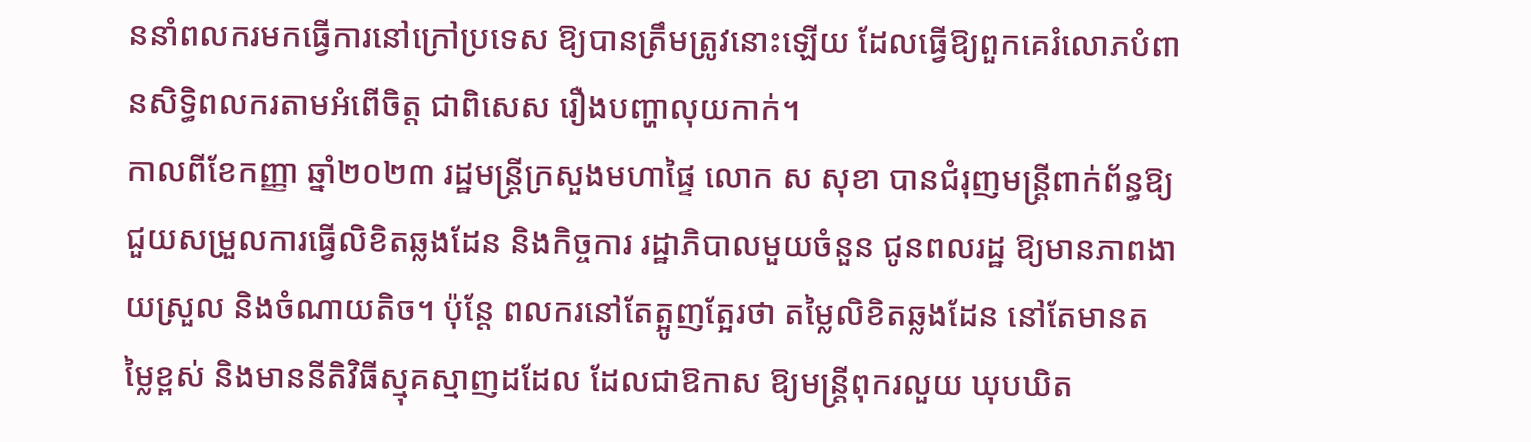ននាំពលករមកធ្វើការនៅក្រៅប្រទេស ឱ្យបានត្រឹមត្រូវនោះឡើយ ដែលធ្វើឱ្យពួកគេរំលោភបំពានសិទ្ធិពលករតាមអំពើចិត្ត ជាពិសេស រឿងបញ្ហាលុយកាក់។
កាលពីខែកញ្ញា ឆ្នាំ២០២៣ រដ្ឋមន្ត្រីក្រសួងមហាផ្ទៃ លោក ស សុខា បានជំរុញមន្ត្រីពាក់ព័ន្ធឱ្យជួយសម្រួលការធ្វើលិខិតឆ្លងដែន និងកិច្ចការ រដ្ឋាភិបាលមួយចំនួន ជូនពលរដ្ឋ ឱ្យមានភាពងាយស្រួល និងចំណាយតិច។ ប៉ុន្តែ ពលករនៅតែត្អូញត្អែរថា តម្លៃលិខិតឆ្លងដែន នៅតែមានតម្លៃខ្ពស់ និងមាននីតិវិធីស្មុគស្មាញដដែល ដែលជាឱកាស ឱ្យមន្ត្រីពុករលួយ ឃុបឃិត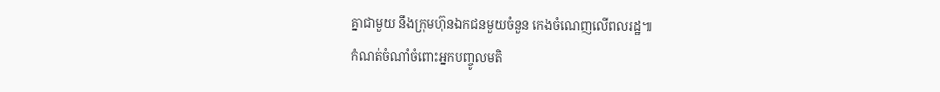គ្នាជាមួយ នឹងក្រុមហ៊ុនឯកជនមួយចំនួន កេងចំណេញលើពលរដ្ឋ៕
កំណត់ចំណាំចំពោះអ្នកបញ្ចូលមតិ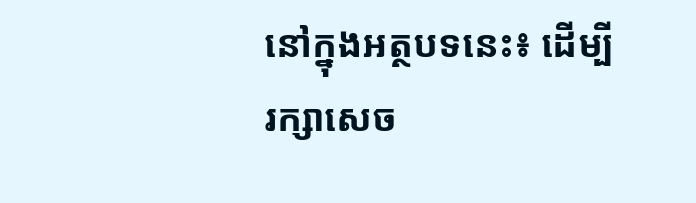នៅក្នុងអត្ថបទនេះ៖ ដើម្បីរក្សាសេច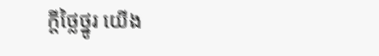ក្ដីថ្លៃថ្នូរ យើង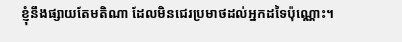ខ្ញុំនឹងផ្សាយតែមតិណា ដែលមិនជេរប្រមាថដល់អ្នកដទៃប៉ុណ្ណោះ។